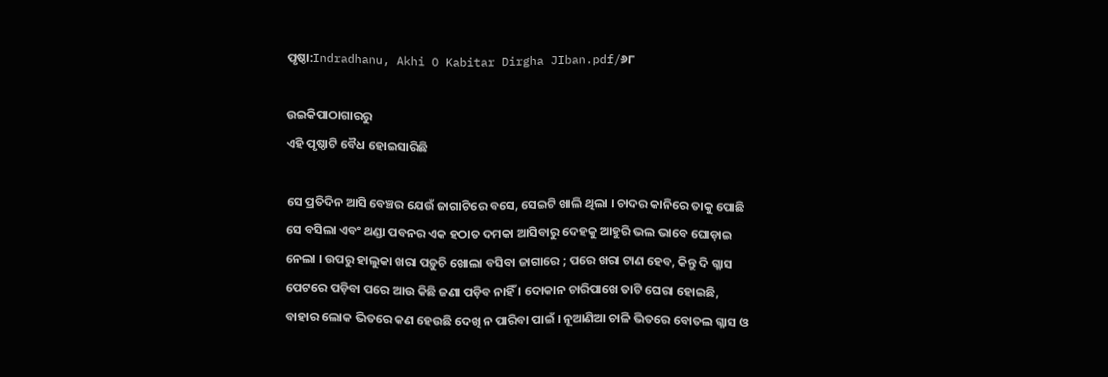ପୃଷ୍ଠା:Indradhanu, Akhi O Kabitar Dirgha JIban.pdf/୬୮

ଉଇକିପାଠାଗାର‌ରୁ
ଏହି ପୃଷ୍ଠାଟି ବୈଧ ହୋଇସାରିଛି

ସେ ପ୍ରତିଦିନ ଆସି ବେଞ୍ଚର ଯେଉଁ ଜାଗାଟିରେ ବସେ, ସେଇଟି ଖାଲି ଥିଲା । ଚାଦର କାନିରେ ତାକୁ ପୋଛି ସେ ବସିଲା ଏବଂ ଥଣ୍ଡା ପବନର ଏକ ହଠାତ ଦମକା ଆସିବାରୁ ଦେହକୁ ଆହୁରି ଭଲ ଭାବେ ଘୋଡ଼ାଇ ନେଲା । ଉପରୁ ହାଲୁକା ଖରା ପଡ଼ୁଚି ଖୋଲା ବସିବା ଜାଗାରେ ; ପରେ ଖରା ଟାଣ ହେବ, କିନ୍ତୁ ଦି ଗ୍ଳାସ ପେଟରେ ପଡ଼ିବା ପରେ ଆଉ କିଛି ଜଣା ପଡ଼ିବ ନାହିଁ । ଦୋକାନ ଚାରିପାଖେ ତାଟି ଘେରା ହୋଇଛି, ବାହାର ଲୋକ ଭିତରେ କଣ ହେଉଛି ଦେଖି ନ ପାରିବା ପାଇଁ । ନୂଆଣିଆ ଚାଳି ଭିତରେ ବୋତଲ ଗ୍ଳାସ ଓ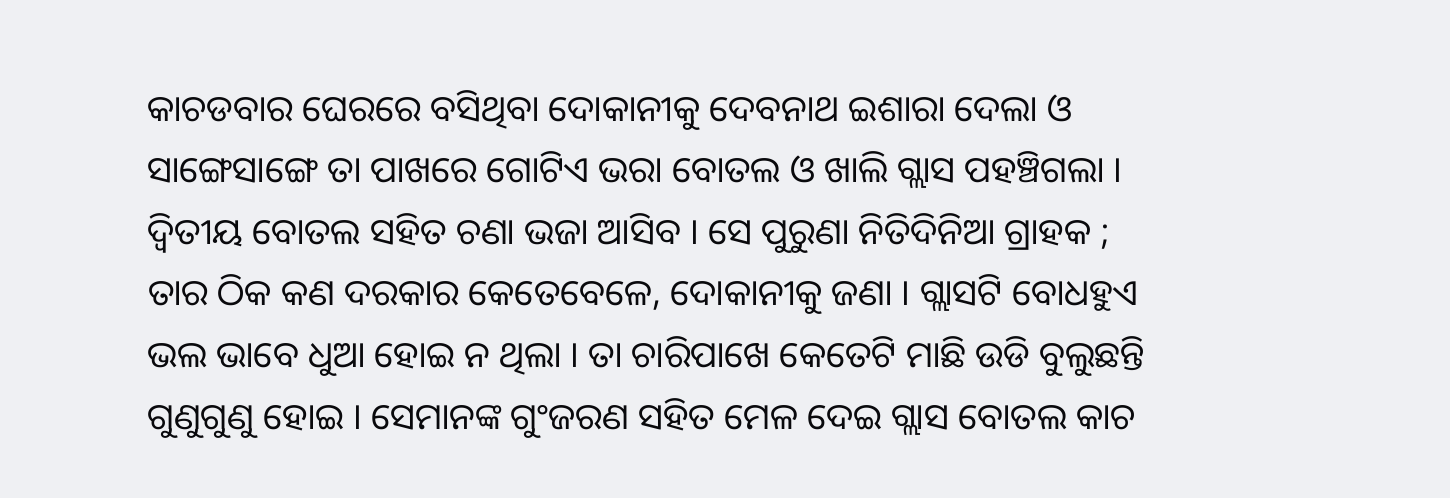କାଚଡବାର ଘେରରେ ବସିଥିବା ଦୋକାନୀକୁ ଦେବନାଥ ଇଶାରା ଦେଲା ଓ ସାଙ୍ଗେସାଙ୍ଗେ ତା ପାଖରେ ଗୋଟିଏ ଭରା ବୋତଲ ଓ ଖାଲି ଗ୍ଲାସ ପହଞ୍ଚିଗଲା । ଦ୍ବିତୀୟ ବୋତଲ ସହିତ ଚଣା ଭଜା ଆସିବ । ସେ ପୁରୁଣା ନିତିଦିନିଆ ଗ୍ରାହକ ; ତାର ଠିକ କଣ ଦରକାର କେତେବେଳେ, ଦୋକାନୀକୁ ଜଣା । ଗ୍ଲାସଟି ବୋଧହୁଏ ଭଲ ଭାବେ ଧୁଆ ହୋଇ ନ ଥିଲା । ତା ଚାରିପାଖେ କେତେଟି ମାଛି ଉଡି ବୁଲୁଛନ୍ତି ଗୁଣୁଗୁଣୁ ହୋଇ । ସେମାନଙ୍କ ଗୁଂଜରଣ ସହିତ ମେଳ ଦେଇ ଗ୍ଲାସ ବୋତଲ କାଚ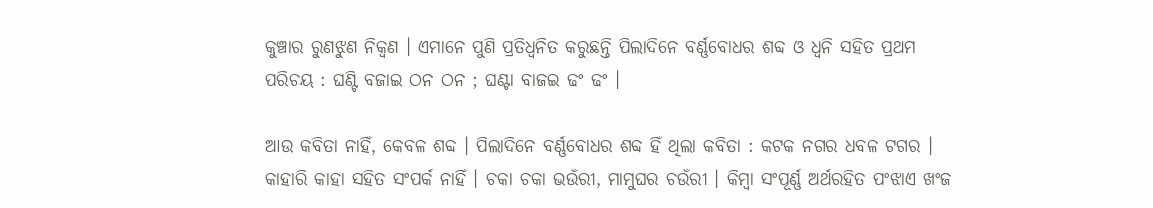କୁଞ୍ଚାର ରୁଣଝୁଣ ନିକ୍ୱଣ । ଏମାନେ ପୁଣି ପ୍ରତିଧ୍ବନିତ କରୁଛନ୍ତି ପିଲାଦିନେ ବର୍ଣ୍ଣବୋଧର ଶବ୍ଦ ଓ ଧ୍ବନି ସହିତ ପ୍ରଥମ ପରିଚୟ : ଘଣ୍ଟି ବଜାଇ ଠନ ଠନ ; ଘଣ୍ଟା ବାଜଇ ଢଂ ଢଂ ।

ଆଉ କବିତା ନାହିଁ, କେବଳ ଶବ୍ଦ । ପିଲାଦିନେ ବର୍ଣ୍ଣବୋଧର ଶବ୍ଦ ହିଁ ଥିଲା କବିତା : କଟକ ନଗର ଧବଳ ଟଗର । କାହାରି କାହା ସହିତ ସଂପର୍କ ନାହିଁ । ଚକା ଚକା ଭଉଁରୀ, ମାମୁଘର ଚଉଁରୀ । କିମ୍ବା ସଂପୂର୍ଣ୍ଣ ଅର୍ଥରହିତ ପଂଝାଏ ଖଂଜ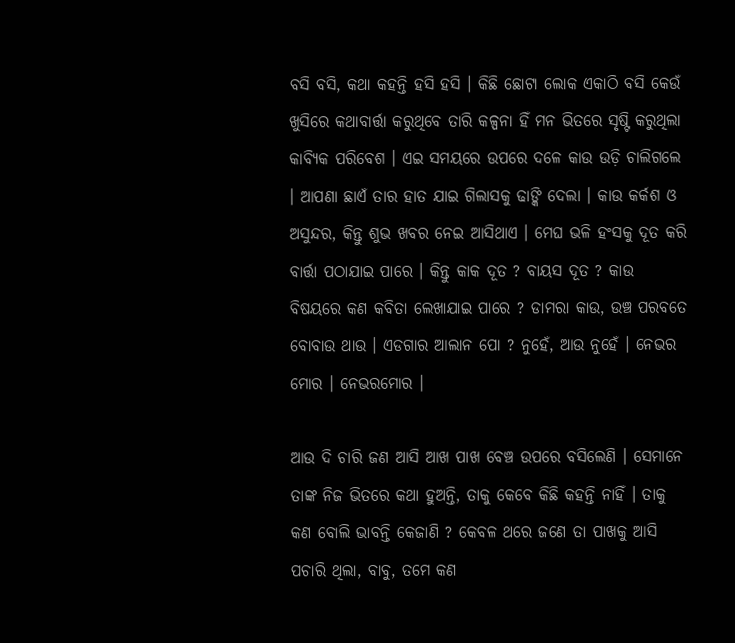ବସି ବସି, କଥା କହନ୍ତି ହସି ହସି । କିଛି ଛୋଟା ଲୋକ ଏକାଠି ବସି କେଉଁ ଖୁସିରେ କଥାବାର୍ତ୍ତା କରୁଥିବେ ତାରି କଳ୍ପନା ହିଁ ମନ ଭିତରେ ସୃଷ୍ଟି କରୁଥିଲା କାବ୍ୟିକ ପରିବେଶ । ଏଇ ସମୟରେ ଉପରେ ଦଳେ କାଉ ଉଡ଼ି ଚାଲିଗଲେ । ଆପଣା ଛାଏଁ ତାର ହାତ ଯାଇ ଗିଲାସକୁ ଢାଙ୍କି ଦେଲା । କାଉ କର୍କଶ ଓ ଅସୁନ୍ଦର, କିନ୍ତୁ ଶୁଭ ଖବର ନେଇ ଆସିଥାଏ । ମେଘ ଭଳି ହଂସକୁ ଦୂତ କରି ବାର୍ତ୍ତା ପଠାଯାଇ ପାରେ । କିନ୍ତୁ କାକ ଦୂତ ? ବାୟସ ଦୂତ ? କାଉ ବିଷୟରେ କଣ କବିତା ଲେଖାଯାଇ ପାରେ ? ଡାମରା କାଉ, ଉଞ୍ଚ ପରବତେ ବୋବାଉ ଥାଉ । ଏଡଗାର ଆଲାନ ପୋ ? ନୁହେଁ, ଆଉ ନୁହେଁ । ନେଭର ମୋର । ନେଭରମୋର ।

ଆଉ ଦି ଚାରି ଜଣ ଆସି ଆଖ ପାଖ ବେଞ୍ଚ ଉପରେ ବସିଲେଣି । ସେମାନେ ତାଙ୍କ ନିଜ ଭିତରେ କଥା ହୁଅନ୍ତି, ତାକୁ କେବେ କିଛି କହନ୍ତି ନାହିଁ । ତାକୁ କଣ ବୋଲି ଭାବନ୍ତି କେଜାଣି ? କେବଳ ଥରେ ଜଣେ ତା ପାଖକୁ ଆସି ପଚାରି ଥିଲା, ବାବୁ, ତମେ କଣ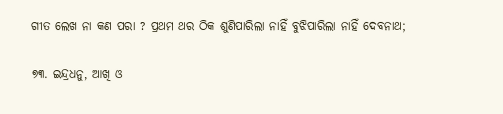ଗୀତ ଲେଖ ନା କଣ ପରା ? ପ୍ରଥମ ଥର ଠିକ ଶୁଣିପାରିଲା ନାହିଁ ବୁଝିପାରିଲା ନାହିଁ ଦେବନାଥ;

୭୩. ଇନ୍ଦ୍ରଧନୁ, ଆଖି ଓ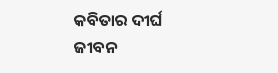କବିତାର ଦୀର୍ଘ ଜୀବନ